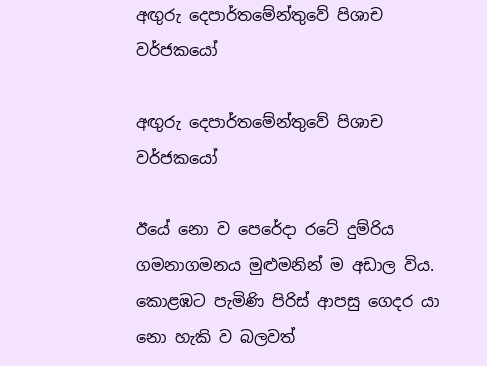අඟුරු දෙපාර්තමේන්තුවේ පිශාච වර්ජකයෝ

අඟුරු දෙපාර්තමේන්තුවේ පිශාච වර්ජකයෝ

ඊයේ නො ව පෙරේදා රටේ දුම්රිය ගමනාගමනය මුළුමනින් ම අඩාල විය. කොළඹට පැමිණි පිරිස් ආපසු ගෙදර යා නො හැකි ව බලවත්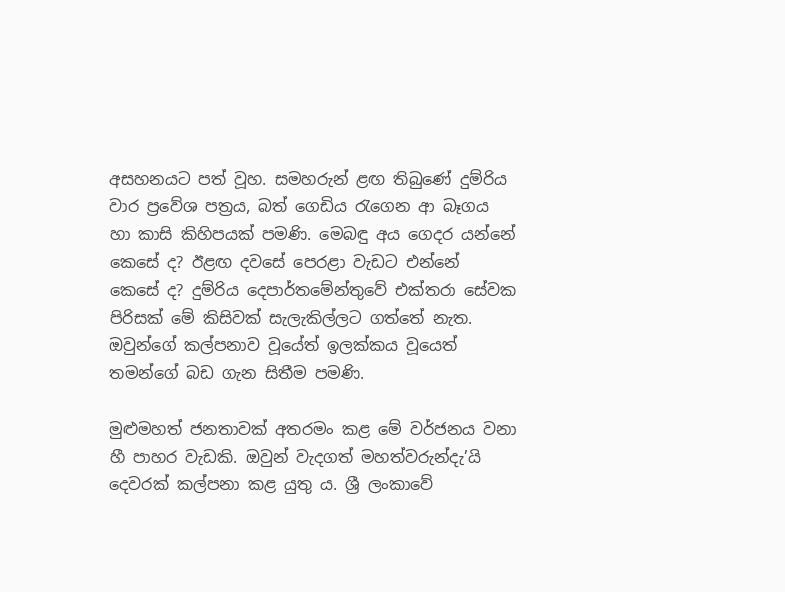අසහනයට පත් වූහ. සමහරුන් ළඟ තිබුණේ දුම්රිය වාර ප්‍රවේශ පත්‍රය, බත් ගෙඩිය රැගෙන ආ බෑගය හා කාසි කිහිපයක් පමණි. මෙබඳු අය ගෙදර යන්නේ කෙසේ ද? ඊළඟ දවසේ පෙරළා වැඩට එන්නේ කෙසේ ද? දුම්රිය දෙපාර්තමේන්තුවේ එක්තරා සේවක පිරිසක් මේ කිසිවක් සැලැකිල්ලට ගත්තේ නැත. ඔවුන්ගේ කල්පනාව වූයේත් ඉලක්කය වූයෙත් තමන්ගේ බඩ ගැන සිතීම පමණි.

මුළුමහත් ජනතාවක් අතරමං කළ මේ වර්ජනය වනා හී පාහර වැඩකි. ඔවුන් වැදගත් මහත්වරුන්දැ’යි දෙවරක් කල්පනා කළ යුතු ය. ශ්‍රී ලංකාවේ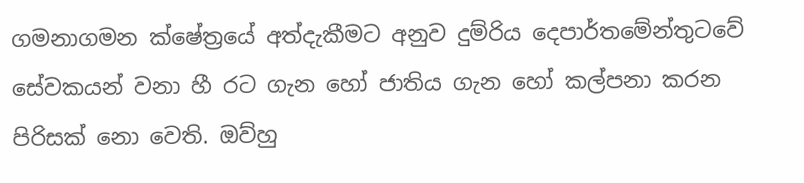ගමනාගමන ක්ෂේත්‍රයේ අත්දැකීමට අනුව දුම්රිය දෙපාර්තමේන්තුටවේ සේවකයන් වනා හී රට ගැන හෝ ජාතිය ගැන හෝ කල්පනා කරන පිරිසක් නො වෙති. ඔව්හු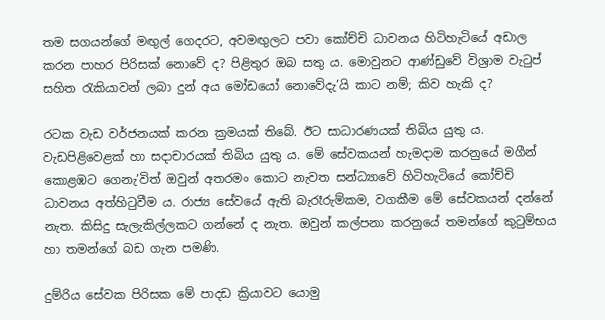තම සගයන්ගේ මඟුල් ගෙදරට, අවමඟුලට පවා කෝච්චි ධාවනය හිටිහැටියේ අඩාල කරන පාහර පිරිසක් නොවේ ද? පිළිතුර ඔබ සතු ය. මොවුනට ආණ්ඩුවේ විශ්‍රාම වැටුප් සහිත රැකියාවන් ලබා දුන් අය මෝඩයෝ නොවේදැ’යි කාට නම්; කිව හැකි ද?

රටක වැඩ වර්ජනයක් කරන ක්‍රමයක් තිබේ. ඊට සාධාරණයක් තිබිය යුතු ය. වැඩපිළිවෙළක් හා සදාචාරයක් තිබිය යුතු ය. මේ සේවකයන් හැමදාම කරනුයේ මගීන් කොළඹට ගෙනැ’විත් ඔවුන් අතරමං කොට නැවත සන්ධ්‍යාවේ හිටිහැටියේ කෝච්චි ධාවනය අත්හිටුවීම ය. රාජ්‍ය සේවයේ ඇති බැරෑරුම්කම, වගකීම මේ සේවකයන් දන්නේ නැත. කිසිදු සැලැකිල්ලකට ගන්නේ ද නැත. ඔවුන් කල්පනා කරනුයේ තමන්ගේ කුටුම්භය හා තමන්ගේ බඩ ගැන පමණි.

දුම්රිය සේවක පිරිසක මේ පාදඩ ක්‍රියාවට යොමු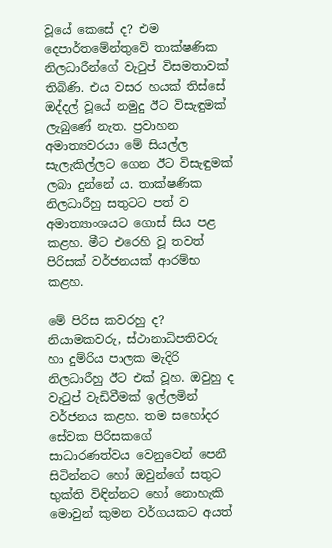වූයේ කෙසේ ද? එම දෙපාර්තමේන්තුවේ තාක්ෂණික නිලධාරීන්ගේ වැටුප් විසමතාවක් තිබිණි. එය වසර හයක් තිස්සේ ඔද්දල් වූයේ නමුදු ඊට විසැඳුමක් ලැබුණේ නැත. ප්‍රවාහන අමාත්‍යවරයා මේ සියල්ල සැලැකිල්ලට ගෙන ඊට විසැඳුමක් ලබා දුන්නේ ය. තාක්ෂණික නිලධාරීහු සතුටට පත් ව අමාත්‍යාංශයට ගොස් සිය පළ කළහ. මීට එරෙහි වූ තවත් පිරිසක් වර්ජනයක් ආරම්භ කළහ.

මේ පිරිස කවරහු ද? නියාමකවරු, ස්ථානාධිපතිවරු හා දුම්රිය පාලක මැදිරි නිලධාරීහු ඊට එක් වූහ. ඔවුහු ද වැටුප් වැඩිවීමක් ඉල්ලමින් වර්ජනය කළහ. තම සහෝදර සේවක පිරිසකගේ සාධාරණත්වය වෙනුවෙන් පෙනී සිටින්නට හෝ ඔවුන්ගේ සතුට භුක්ති විඳින්නට හෝ නොහැකි මොවුන් කුමන වර්ගයකට අයත්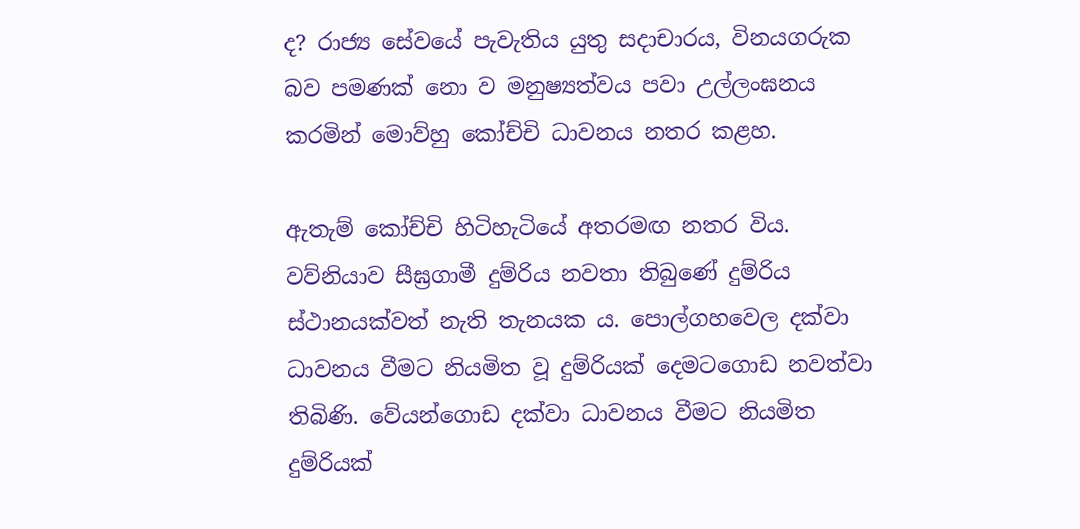ද? රාජ්‍ය සේවයේ පැවැතිය යුතු සදාචාරය, විනයගරුක බව පමණක් නො ව මනුෂ්‍යත්වය පවා උල්ලංඝනය කරමින් මොව්හු කෝච්චි ධාවනය නතර කළහ.

ඇතැම් කෝච්චි හිටිහැටියේ අතරමඟ නතර විය. වව්නියාව සීඝ්‍රගාමී දුම්රිය නවතා තිබුණේ දුම්රිය ස්ථානයක්වත් නැති තැනයක ය. පොල්ගහවෙල දක්වා ධාවනය වීමට නියමිත වූ දුම්රියක් දෙමටගොඩ නවත්වා තිබිණි. වේයන්ගොඩ දක්වා ධාවනය වීමට නියමිත දුම්රියක්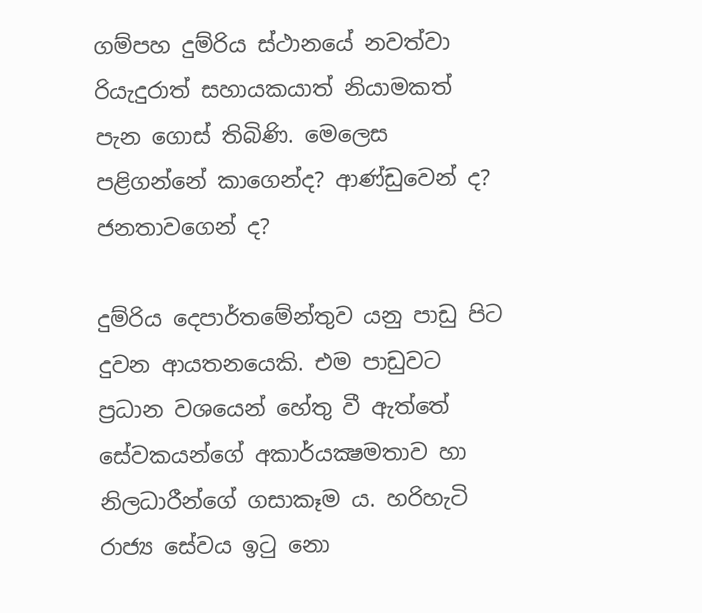ගම්පහ දුම්රිය ස්ථානයේ නවත්වා රියැදුරාත් සහායකයාත් නියාමකත් පැන ගොස් තිබිණි. මෙලෙස පළිගන්නේ කාගෙන්ද? ආණ්ඩුවෙන් ද? ජනතාවගෙන් ද?

දුම්රිය දෙපාර්තමේන්තුව යනු පාඩු පිට දුවන ආයතනයෙකි. එම පාඩුවට ප්‍රධාන වශයෙන් හේතු වී ඇත්තේ සේවකයන්ගේ අකාර්යක්‍ෂමතාව හා නිලධාරීන්ගේ ගසාකෑම ය. හරිහැටි රාජ්‍ය සේවය ඉටු නො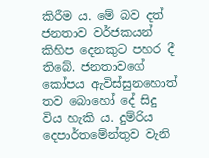කිරීම ය. මේ බව දත් ජනතාව වර්ජකයන් කිහිප දෙනකුට පහර දී තිබේ. ජනතාවගේ කෝපය ඇවිස්සුනහොත් තව බොහෝ දේ සිදු විය හැකි ය. දුම්රිය දෙපාර්තමේන්තුව වැනි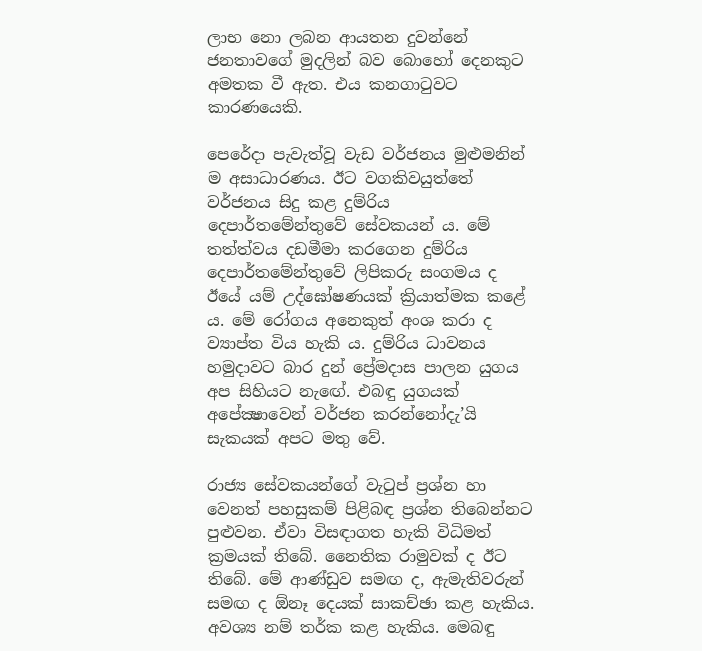ලාභ නො ලබන ආයතන දුවන්නේ ජනතාවගේ මුදලින් බව බොහෝ දෙනකුට අමතක වී ඇත. එය කනගාටුවට කාරණයෙකි.

පෙරේදා පැවැත්වූ වැඩ වර්ජනය මුළුමනින් ම අසාධාරණය. ඊට වගකිවයුත්තේ වර්ජනය සිදු කළ දුම්රිය දෙපාර්තමේන්තුවේ සේවකයන් ය. මේ තත්ත්වය දඩමීමා කරගෙන දුම්රිය දෙපාර්තමේන්තුවේ ලිපිකරු සංගමය ද ඊයේ යම් උද්ඝෝෂණයක් ක්‍රියාත්මක කළේ ය. මේ රෝගය අනෙකුත් අංශ කරා ද ව්‍යාප්ත විය හැකි ය. දුම්රිය ධාවනය හමුදාවට බාර දුන් ප්‍රේමදාස පාලන යුගය අප සිහියට නැඟේ. එබඳු යුගයක් අපේක්‍ෂාවෙන් වර්ජන කරන්නෝදැ’යි සැකයක් අපට මතු වේ.

රාජ්‍ය සේවකයන්ගේ වැටුප් ප්‍රශ්න හා වෙනත් පහසුකම් පිළිබඳ ප්‍රශ්න තිබෙන්නට පුළුවන. ඒවා විසඳාගත හැකි විධිමත් ක්‍රමයක් තිබේ. නෛතික රාමුවක් ද ඊට තිබේ. මේ ආණ්ඩුව සමඟ ද, ඇමැතිවරුන් සමඟ ද ඕනෑ දෙයක් සාකච්ඡා කළ හැකිය. අවශ්‍ය නම් තර්ක කළ හැකිය. මෙබඳු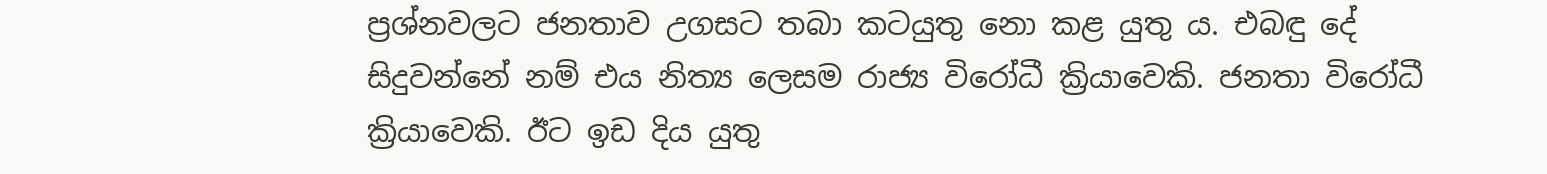ප්‍රශ්නවලට ජනතාව උගසට තබා කටයුතු නො කළ යුතු ය. එබඳු දේ සිදුවන්නේ නම් එය නිත්‍ය ලෙසම රාජ්‍ය විරෝධී ක්‍රියාවෙකි. ජනතා විරෝධී ක්‍රියාවෙකි. ඊට ඉඩ දිය යුතු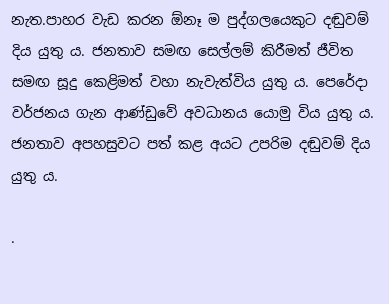නැත.පාහර වැඩ කරන ඕනෑ ම පුද්ගලයෙකුට දඬුවම් දිය යුතු ය. ජනතාව සමඟ සෙල්ලම් කිරීමත් ජීවිත සමඟ සූදු කෙළිමත් වහා නැවැත්විය යුතු ය. පෙරේදා වර්ජනය ගැන ආණ්ඩුවේ අවධානය යොමු විය යුතු ය. ජනතාව අපහසුවට පත් කළ අයට උපරිම දඬුවම් දිය යුතු ය.

.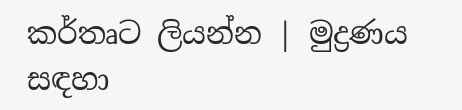කර්තෘට ලියන්න | මුද්‍රණය සඳහා